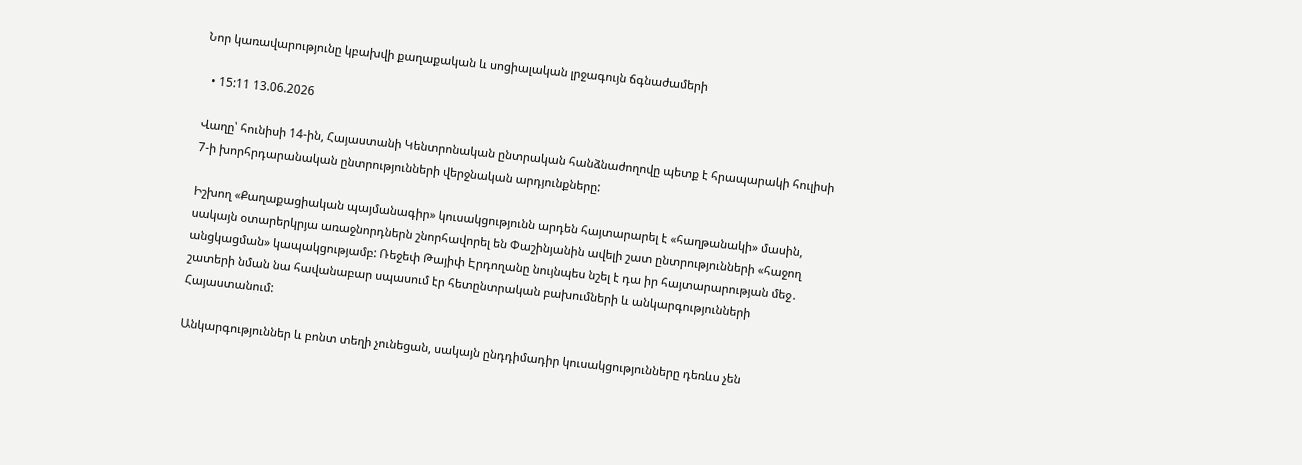Նոր կառավարությունը կբախվի քաղաքական և սոցիալական լրջագույն ճգնաժամերի

  • 15:11 13.06.2026

Վաղը՝ հունիսի 14-ին, Հայաստանի Կենտրոնական ընտրական հանձնաժողովը պետք է հրապարակի հուլիսի 7-ի խորհրդարանական ընտրությունների վերջնական արդյունքները:

Իշխող «Քաղաքացիական պայմանագիր» կուսակցությունն արդեն հայտարարել է «հաղթանակի» մասին, սակայն օտարերկրյա առաջնորդներն շնորհավորել են Փաշինյանին ավելի շատ ընտրությունների «հաջող անցկացման» կապակցությամբ: Ռեջեփ Թայիփ Էրդողանը նույնպես նշել է դա իր հայտարարության մեջ․ շատերի նման նա հավանաբար սպասում էր հետընտրական բախումների և անկարգությունների Հայաստանում:

Անկարգություններ և բոնտ տեղի չունեցան, սակայն ընդդիմադիր կուսակցությունները դեռևս չեն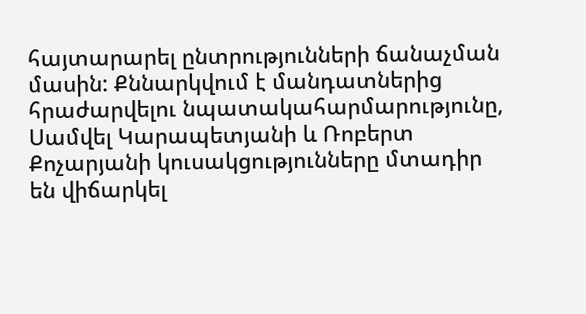հայտարարել ընտրությունների ճանաչման մասին: Քննարկվում է մանդատներից հրաժարվելու նպատակահարմարությունը, Սամվել Կարապետյանի և Ռոբերտ Քոչարյանի կուսակցությունները մտադիր են վիճարկել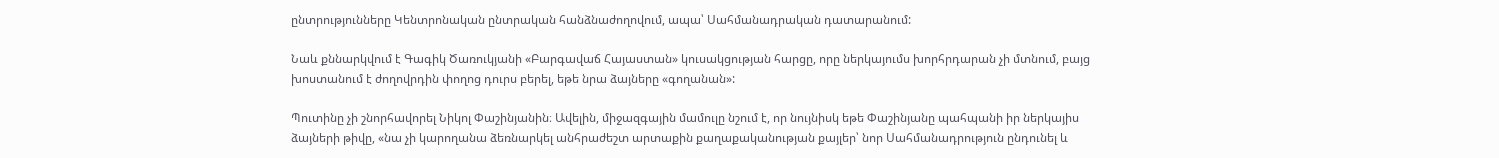ընտրությունները Կենտրոնական ընտրական հանձնաժողովում, ապա՝ Սահմանադրական դատարանում:

Նաև քննարկվում է Գագիկ Ծառուկյանի «Բարգավաճ Հայաստան» կուսակցության հարցը, որը ներկայումս խորհրդարան չի մտնում, բայց խոստանում է ժողովրդին փողոց դուրս բերել, եթե նրա ձայները «գողանան»:

Պուտինը չի շնորհավորել Նիկոլ Փաշինյանին։ Ավելին, միջազգային մամուլը նշում է, որ նույնիսկ եթե Փաշինյանը պահպանի իր ներկայիս ձայների թիվը, «նա չի կարողանա ձեռնարկել անհրաժեշտ արտաքին քաղաքականության քայլեր՝ նոր Սահմանադրություն ընդունել և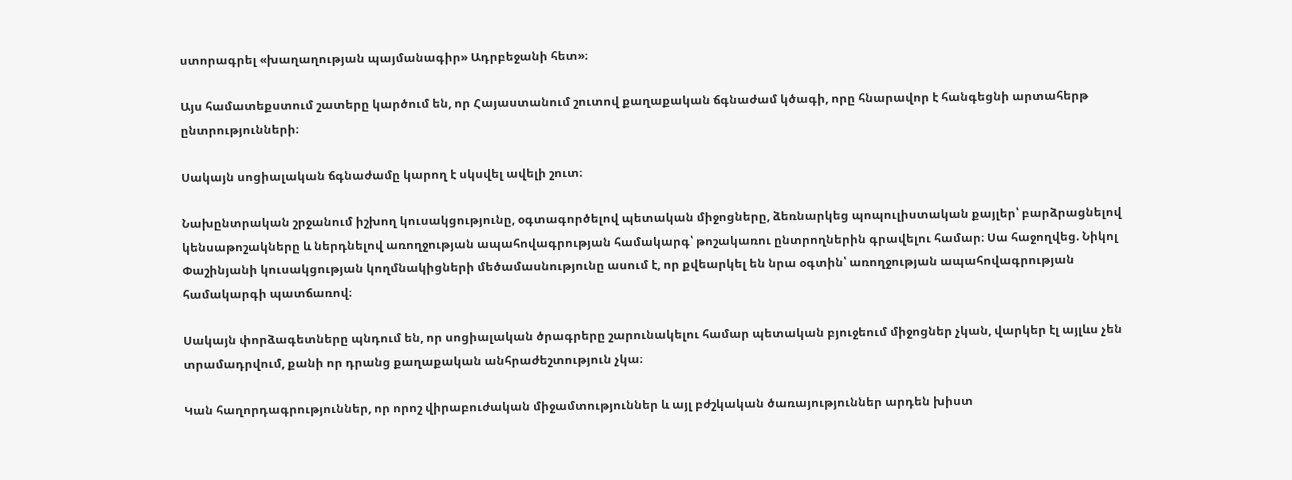ստորագրել «խաղաղության պայմանագիր» Ադրբեջանի հետ»։

Այս համատեքստում շատերը կարծում են, որ Հայաստանում շուտով քաղաքական ճգնաժամ կծագի, որը հնարավոր է հանգեցնի արտահերթ ընտրությունների։

Սակայն սոցիալական ճգնաժամը կարող է սկսվել ավելի շուտ։

Նախընտրական շրջանում իշխող կուսակցությունը, օգտագործելով պետական միջոցները, ձեռնարկեց պոպուլիստական քայլեր՝ բարձրացնելով կենսաթոշակները և ներդնելով առողջության ապահովագրության համակարգ՝ թոշակառու ընտրողներին գրավելու համար։ Սա հաջողվեց. Նիկոլ Փաշինյանի կուսակցության կողմնակիցների մեծամասնությունը ասում է, որ քվեարկել են նրա օգտին՝ առողջության ապահովագրության համակարգի պատճառով։

Սակայն փորձագետները պնդում են, որ սոցիալական ծրագրերը շարունակելու համար պետական բյուջեում միջոցներ չկան, վարկեր էլ այլևս չեն տրամադրվում, քանի որ դրանց քաղաքական անհրաժեշտություն չկա։

Կան հաղորդագրություններ, որ որոշ վիրաբուժական միջամտություններ և այլ բժշկական ծառայություններ արդեն խիստ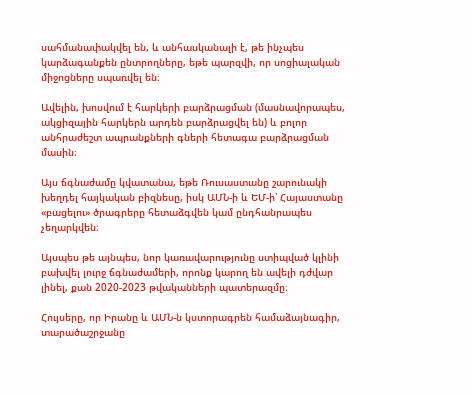սահմանափակվել են, և անհասկանալի է, թե ինչպես կարձագանքեն ընտրողները, եթե պարզվի, որ սոցիալական միջոցները սպառվել են։

Ավելին, խոսվում է հարկերի բարձրացման (մասնավորապես, ակցիզային հարկերն արդեն բարձրացվել են) և բոլոր անհրաժեշտ ապրանքների գների հետագա բարձրացման մասին։

Այս ճգնաժամը կվատանա, եթե Ռուսաստանը շարունակի խեղդել հայկական բիզնեսը, իսկ ԱՄՆ-ի և ԵՄ-ի՝ Հայաստանը «բացելու» ծրագրերը հետաձգվեն կամ ընդհանրապես չեղարկվեն։

Այսպես թե այնպես, նոր կառավարությունը ստիպված կլինի բախվել լուրջ ճգնաժամերի, որոնք կարող են ավելի դժվար լինել, քան 2020-2023 թվականների պատերազմը։

Հույսերը, որ Իրանը և ԱՄՆ-ն կստորագրեն համաձայնագիր, տարածաշրջանը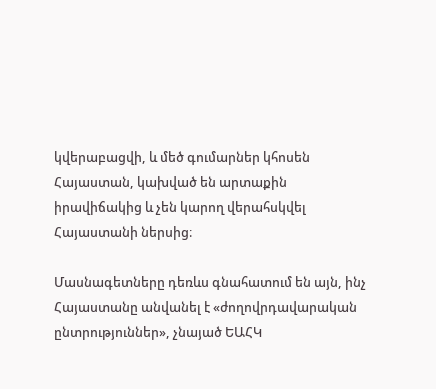կվերաբացվի, և մեծ գումարներ կհոսեն Հայաստան, կախված են արտաքին իրավիճակից և չեն կարող վերահսկվել Հայաստանի ներսից։

Մասնագետները դեռևս գնահատում են այն, ինչ Հայաստանը անվանել է «ժողովրդավարական ընտրություններ», չնայած ԵԱՀԿ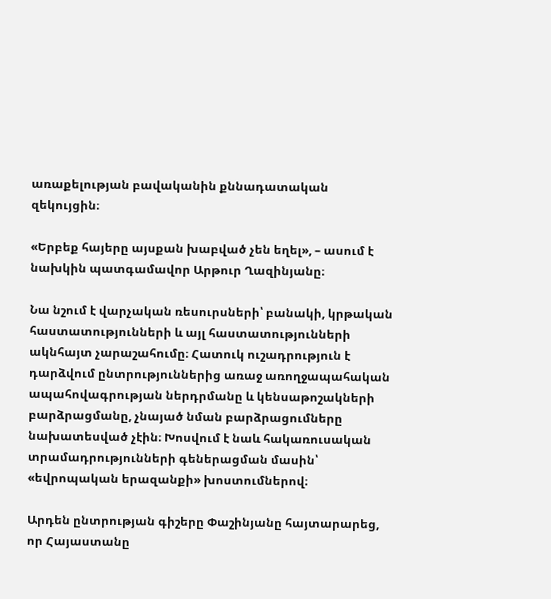առաքելության բավականին քննադատական զեկույցին։

«Երբեք հայերը այսքան խաբված չեն եղել», – ասում է նախկին պատգամավոր Արթուր Ղազինյանը։

Նա նշում է վարչական ռեսուրսների՝ բանակի, կրթական հաստատությունների և այլ հաստատությունների ակնհայտ չարաշահումը։ Հատուկ ուշադրություն է դարձվում ընտրություններից առաջ առողջապահական ապահովագրության ներդրմանը և կենսաթոշակների բարձրացմանը, չնայած նման բարձրացումները նախատեսված չէին։ Խոսվում է նաև հակառուսական տրամադրությունների գեներացման մասին՝ «եվրոպական երազանքի» խոստումներով։

Արդեն ընտրության գիշերը Փաշինյանը հայտարարեց, որ Հայաստանը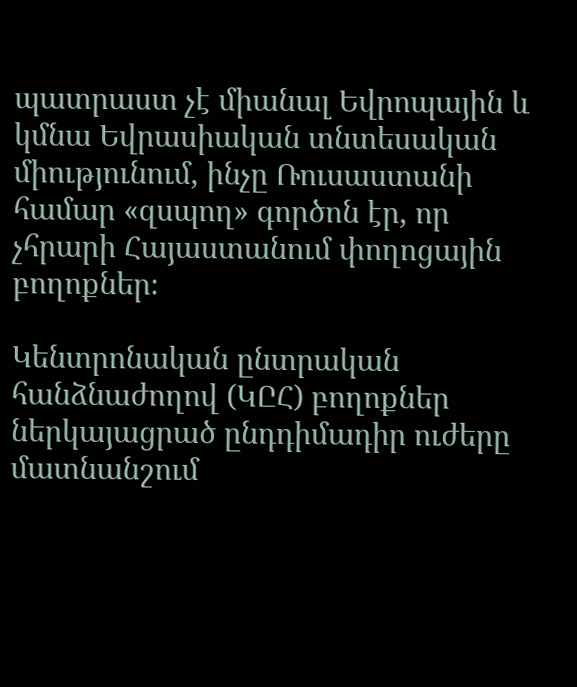պատրաստ չէ միանալ Եվրոպային և կմնա Եվրասիական տնտեսական միությունում, ինչը Ռուսաստանի համար «զսպող» գործոն էր, որ չհրարի Հայաստանում փողոցային բողոքներ։

Կենտրոնական ընտրական հանձնաժողով (ԿԸՀ) բողոքներ ներկայացրած ընդդիմադիր ուժերը մատնանշում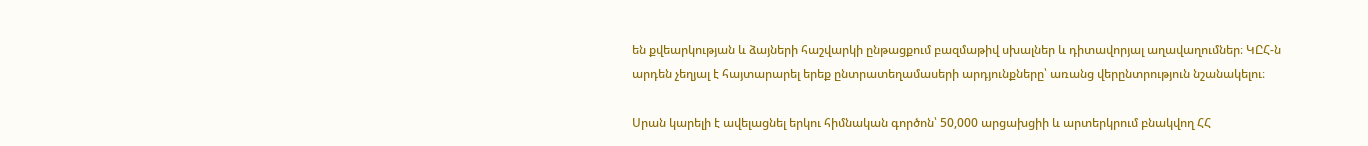են քվեարկության և ձայների հաշվարկի ընթացքում բազմաթիվ սխալներ և դիտավորյալ աղավաղումներ։ ԿԸՀ-ն արդեն չեղյալ է հայտարարել երեք ընտրատեղամասերի արդյունքները՝ առանց վերընտրություն նշանակելու։

Սրան կարելի է ավելացնել երկու հիմնական գործոն՝ 50,000 արցախցիի և արտերկրում բնակվող ՀՀ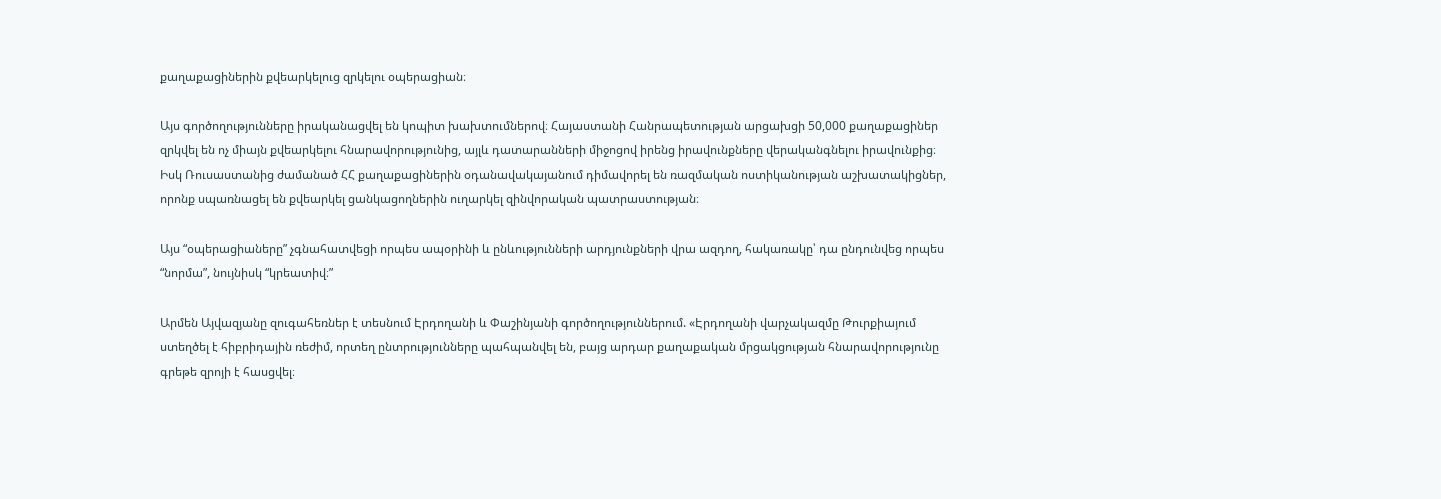քաղաքացիներին քվեարկելուց զրկելու օպերացիան։

Այս գործողությունները իրականացվել են կոպիտ խախտումներով։ Հայաստանի Հանրապետության արցախցի 50,000 քաղաքացիներ զրկվել են ոչ միայն քվեարկելու հնարավորությունից, այլև դատարանների միջոցով իրենց իրավունքները վերականգնելու իրավունքից։ Իսկ Ռուսաստանից ժամանած ՀՀ քաղաքացիներին օդանավակայանում դիմավորել են ռազմական ոստիկանության աշխատակիցներ, որոնք սպառնացել են քվեարկել ցանկացողներին ուղարկել զինվորական պատրաստության։

Այս “օպերացիաները” չգնահատվեցի որպես ապօրինի և ընևությունների արդյունքների վրա ազդող, հակառակը՝ դա ընդունվեց որպես “նորմա”, նույնիսկ “կրեատիվ։”

Արմեն Այվազյանը զուգահեռներ է տեսնում Էրդողանի և Փաշինյանի գործողություններում. «Էրդողանի վարչակազմը Թուրքիայում ստեղծել է հիբրիդային ռեժիմ, որտեղ ընտրությունները պահպանվել են, բայց արդար քաղաքական մրցակցության հնարավորությունը գրեթե զրոյի է հասցվել։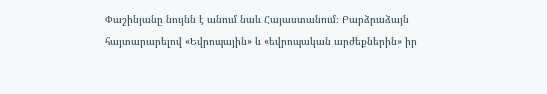Փաշինյանը նույնն է անում նաև Հայաստանում։ Բարձրաձայն հայտարարելով «Եվրոպային» և «եվրոպական արժեքներին» իր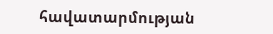հավատարմության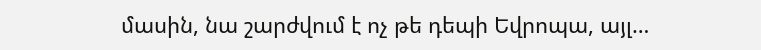մասին, նա շարժվում է ոչ թե դեպի Եվրոպա, այլ…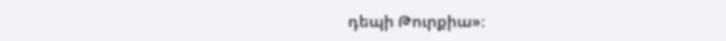դեպի Թուրքիա»։